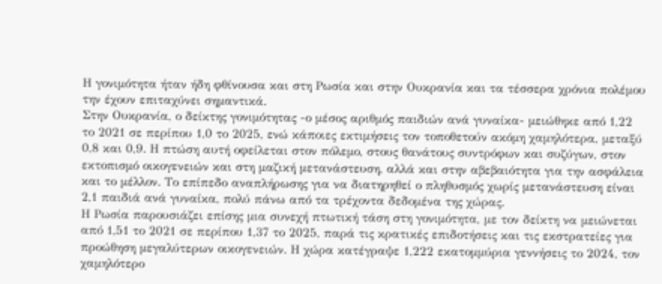Η γονιμότητα ήταν ήδη φθίνουσα και στη Ρωσία και στην Ουκρανία και τα τέσσερα χρόνια πολέμου την έχουν επιταχύνει σημαντικά.
Στην Ουκρανία, ο δείκτης γονιμότητας -ο μέσος αριθμός παιδιών ανά γυναίκα- μειώθηκε από 1,22 το 2021 σε περίπου 1,0 το 2025, ενώ κάποιες εκτιμήσεις τον τοποθετούν ακόμη χαμηλότερα, μεταξύ 0,8 και 0,9. Η πτώση αυτή οφείλεται στον πόλεμο, στους θανάτους συντρόφων και συζύγων, στον εκτοπισμό οικογενειών και στη μαζική μετανάστευση, αλλά και στην αβεβαιότητα για την ασφάλεια και το μέλλον. Το επίπεδο αναπλήρωσης για να διατηρηθεί ο πληθυσμός χωρίς μετανάστευση είναι 2,1 παιδιά ανά γυναίκα, πολύ πάνω από τα τρέχοντα δεδομένα της χώρας.
Η Ρωσία παρουσιάζει επίσης μια συνεχή πτωτική τάση στη γονιμότητα, με τον δείκτη να μειώνεται από 1,51 το 2021 σε περίπου 1,37 το 2025, παρά τις κρατικές επιδοτήσεις και τις εκστρατείες για προώθηση μεγαλύτερων οικογενειών. Η χώρα κατέγραψε 1,222 εκατομμύρια γεννήσεις το 2024, τον χαμηλότερο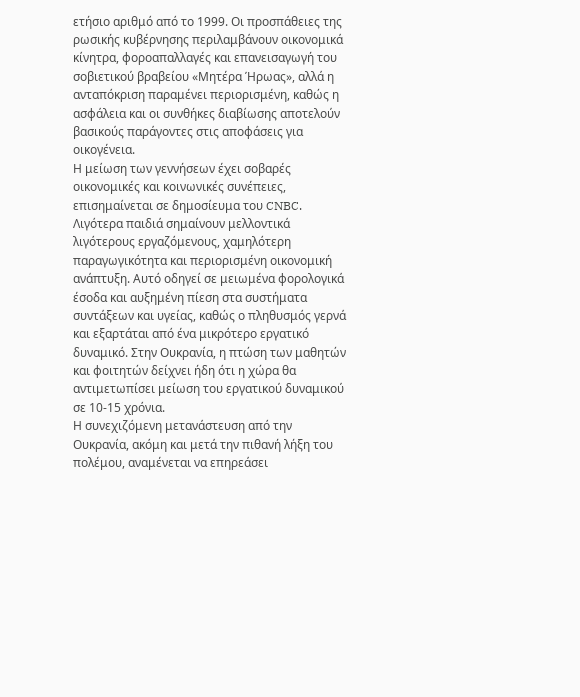ετήσιο αριθμό από το 1999. Οι προσπάθειες της ρωσικής κυβέρνησης περιλαμβάνουν οικονομικά κίνητρα, φοροαπαλλαγές και επανεισαγωγή του σοβιετικού βραβείου «Μητέρα Ήρωας», αλλά η ανταπόκριση παραμένει περιορισμένη, καθώς η ασφάλεια και οι συνθήκες διαβίωσης αποτελούν βασικούς παράγοντες στις αποφάσεις για οικογένεια.
Η μείωση των γεννήσεων έχει σοβαρές οικονομικές και κοινωνικές συνέπειες, επισημαίνεται σε δημοσίευμα του CNBC. Λιγότερα παιδιά σημαίνουν μελλοντικά λιγότερους εργαζόμενους, χαμηλότερη παραγωγικότητα και περιορισμένη οικονομική ανάπτυξη. Αυτό οδηγεί σε μειωμένα φορολογικά έσοδα και αυξημένη πίεση στα συστήματα συντάξεων και υγείας, καθώς ο πληθυσμός γερνά και εξαρτάται από ένα μικρότερο εργατικό δυναμικό. Στην Ουκρανία, η πτώση των μαθητών και φοιτητών δείχνει ήδη ότι η χώρα θα αντιμετωπίσει μείωση του εργατικού δυναμικού σε 10-15 χρόνια.
Η συνεχιζόμενη μετανάστευση από την Ουκρανία, ακόμη και μετά την πιθανή λήξη του πολέμου, αναμένεται να επηρεάσει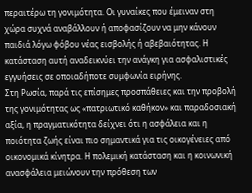περαιτέρω τη γονιμότητα. Οι γυναίκες που έμειναν στη χώρα συχνά αναβάλλουν ή αποφασίζουν να μην κάνουν παιδιά λόγω φόβου νέας εισβολής ή αβεβαιότητας. Η κατάσταση αυτή αναδεικνύει την ανάγκη για ασφαλιστικές εγγυήσεις σε οποιαδήποτε συμφωνία ειρήνης.
Στη Ρωσία, παρά τις επίσημες προσπάθειες και την προβολή της γονιμότητας ως «πατριωτικό καθήκον» και παραδοσιακή αξία, η πραγματικότητα δείχνει ότι η ασφάλεια και η ποιότητα ζωής είναι πιο σημαντικά για τις οικογένειες από οικονομικά κίνητρα. Η πολεμική κατάσταση και η κοινωνική ανασφάλεια μειώνουν την πρόθεση των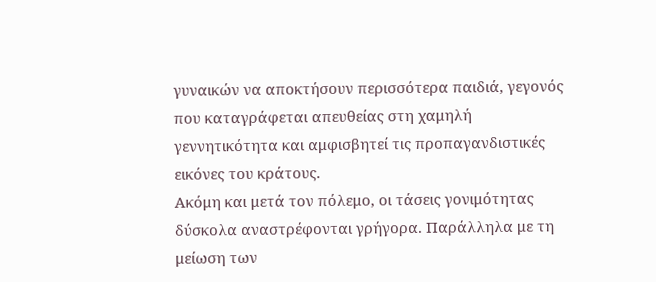γυναικών να αποκτήσουν περισσότερα παιδιά, γεγονός που καταγράφεται απευθείας στη χαμηλή γεννητικότητα και αμφισβητεί τις προπαγανδιστικές εικόνες του κράτους.
Ακόμη και μετά τον πόλεμο, οι τάσεις γονιμότητας δύσκολα αναστρέφονται γρήγορα. Παράλληλα με τη μείωση των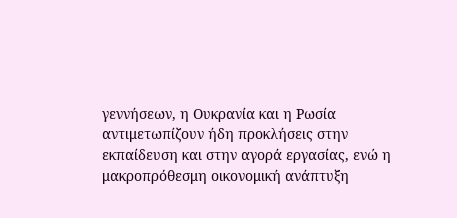γεννήσεων, η Ουκρανία και η Ρωσία αντιμετωπίζουν ήδη προκλήσεις στην εκπαίδευση και στην αγορά εργασίας, ενώ η μακροπρόθεσμη οικονομική ανάπτυξη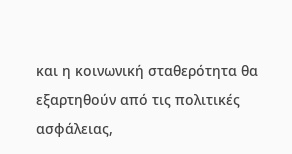και η κοινωνική σταθερότητα θα εξαρτηθούν από τις πολιτικές ασφάλειας,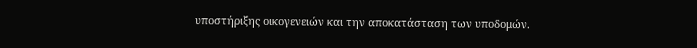υποστήριξης οικογενειών και την αποκατάσταση των υποδομών.